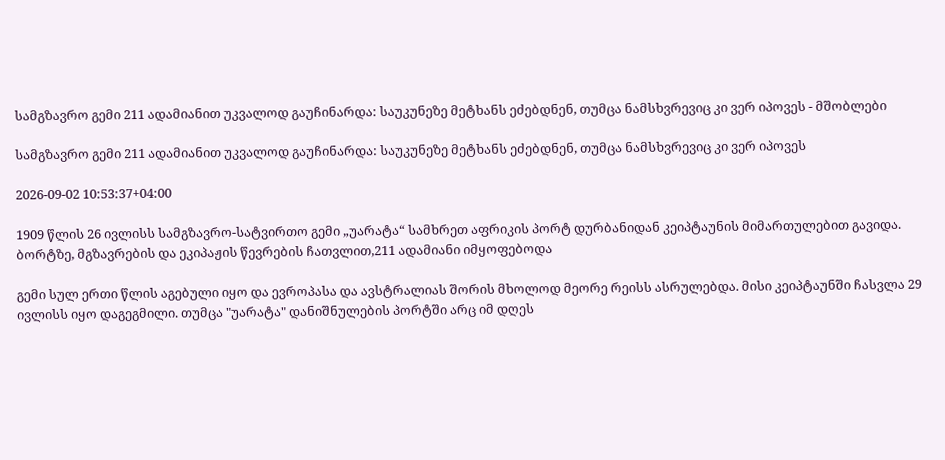სამგზავრო გემი 211 ადამიანით უკვალოდ გაუჩინარდა: საუკუნეზე მეტხანს ეძებდნენ, თუმცა ნამსხვრევიც კი ვერ იპოვეს - მშობლები

სამგზავრო გემი 211 ადამიანით უკვალოდ გაუჩინარდა: საუკუნეზე მეტხანს ეძებდნენ, თუმცა ნამსხვრევიც კი ვერ იპოვეს

2026-09-02 10:53:37+04:00

1909 წლის 26 ივლისს სამგზავრო-სატვირთო გემი „უარატა“ სამხრეთ აფრიკის პორტ დურბანიდან კეიპტაუნის მიმართულებით გავიდა. ბორტზე, მგზავრების და ეკიპაჟის წევრების ჩათვლით,211 ადამიანი იმყოფებოდა

გემი სულ ერთი წლის აგებული იყო და ევროპასა და ავსტრალიას შორის მხოლოდ მეორე რეისს ასრულებდა. მისი კეიპტაუნში ჩასვლა 29 ივლისს იყო დაგეგმილი. თუმცა "უარატა" დანიშნულების პორტში არც იმ დღეს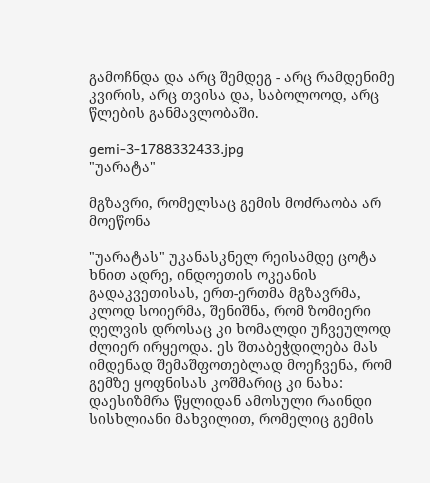გამოჩნდა და არც შემდეგ - არც რამდენიმე კვირის, არც თვისა და, საბოლოოდ, არც წლების განმავლობაში.

gemi-3-1788332433.jpg
"უარატა"

მგზავრი, რომელსაც გემის მოძრაობა არ მოეწონა

"უარატას" უკანასკნელ რეისამდე ცოტა ხნით ადრე, ინდოეთის ოკეანის გადაკვეთისას, ერთ-ერთმა მგზავრმა, კლოდ სოიერმა, შენიშნა, რომ ზომიერი ღელვის დროსაც კი ხომალდი უჩვეულოდ ძლიერ ირყეოდა. ეს შთაბეჭდილება მას იმდენად შემაშფოთებლად მოეჩვენა, რომ გემზე ყოფნისას კოშმარიც კი ნახა: დაესიზმრა წყლიდან ამოსული რაინდი სისხლიანი მახვილით, რომელიც გემის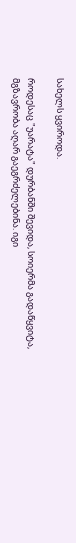სახელს ყვიროდა.

როდესაც "უარატა" დურბანში შევიდა, სოიერმა გადაწყვიტა, მგზავრობა აღარ გაეგრძელებინა. იგი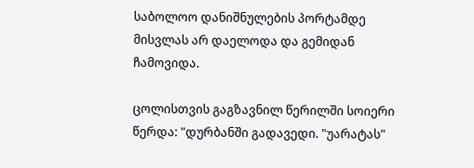საბოლოო დანიშნულების პორტამდე მისვლას არ დაელოდა და გემიდან ჩამოვიდა.

ცოლისთვის გაგზავნილ წერილში სოიერი წერდა: "დურბანში გადავედი. "უარატას"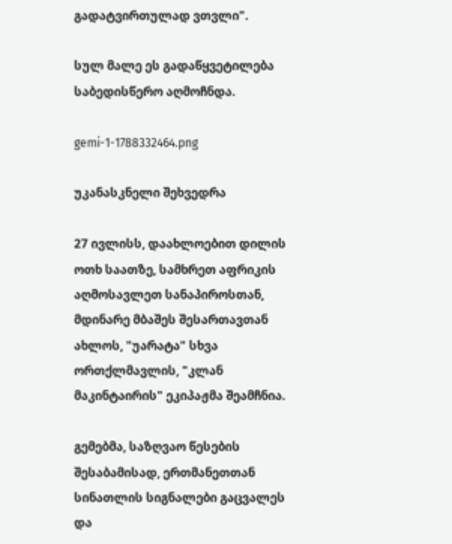გადატვირთულად ვთვლი".

სულ მალე ეს გადაწყვეტილება საბედისწერო აღმოჩნდა.

gemi-1-1788332464.png

უკანასკნელი შეხვედრა

27 ივლისს, დაახლოებით დილის ოთხ საათზე, სამხრეთ აფრიკის აღმოსავლეთ სანაპიროსთან, მდინარე მბაშეს შესართავთან ახლოს, "უარატა" სხვა ორთქლმავლის, "კლან მაკინტაირის" ეკიპაჟმა შეამჩნია.

გემებმა, საზღვაო წესების შესაბამისად, ერთმანეთთან სინათლის სიგნალები გაცვალეს და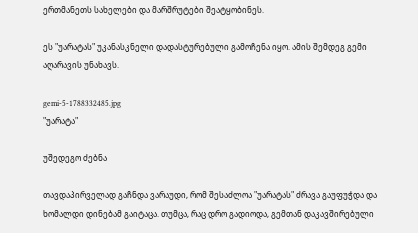ერთმანეთს სახელები და მარშრუტები შეატყობინეს.

ეს "უარატას" უკანასკნელი დადასტურებული გამოჩენა იყო. ამის შემდეგ გემი აღარავის უნახავს.

gemi-5-1788332485.jpg
"უარატა"

უშედეგო ძებნა

თავდაპირველად გაჩნდა ვარაუდი, რომ შესაძლოა "უარატას" ძრავა გაუფუჭდა და ხომალდი დინებამ გაიტაცა. თუმცა, რაც დრო გადიოდა, გემთან დაკავშირებული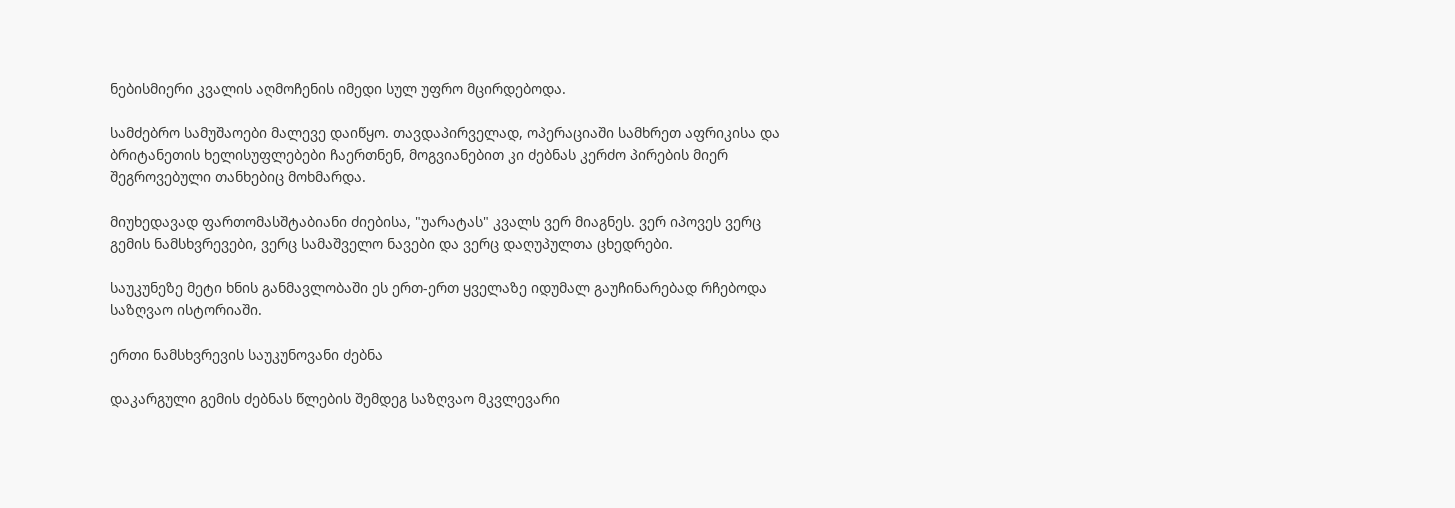ნებისმიერი კვალის აღმოჩენის იმედი სულ უფრო მცირდებოდა.

სამძებრო სამუშაოები მალევე დაიწყო. თავდაპირველად, ოპერაციაში სამხრეთ აფრიკისა და ბრიტანეთის ხელისუფლებები ჩაერთნენ, მოგვიანებით კი ძებნას კერძო პირების მიერ შეგროვებული თანხებიც მოხმარდა.

მიუხედავად ფართომასშტაბიანი ძიებისა, "უარატას" კვალს ვერ მიაგნეს. ვერ იპოვეს ვერც გემის ნამსხვრევები, ვერც სამაშველო ნავები და ვერც დაღუპულთა ცხედრები.

საუკუნეზე მეტი ხნის განმავლობაში ეს ერთ-ერთ ყველაზე იდუმალ გაუჩინარებად რჩებოდა საზღვაო ისტორიაში.

ერთი ნამსხვრევის საუკუნოვანი ძებნა

დაკარგული გემის ძებნას წლების შემდეგ საზღვაო მკვლევარი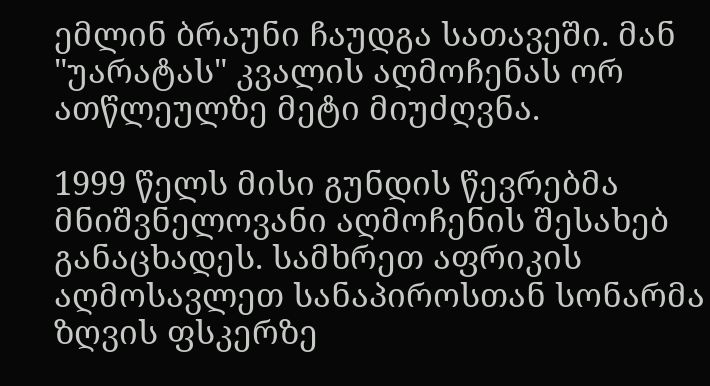ემლინ ბრაუნი ჩაუდგა სათავეში. მან "უარატას" კვალის აღმოჩენას ორ ათწლეულზე მეტი მიუძღვნა.

1999 წელს მისი გუნდის წევრებმა მნიშვნელოვანი აღმოჩენის შესახებ განაცხადეს. სამხრეთ აფრიკის აღმოსავლეთ სანაპიროსთან სონარმა ზღვის ფსკერზე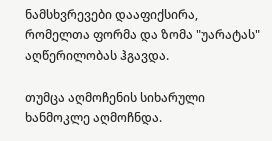ნამსხვრევები დააფიქსირა, რომელთა ფორმა და ზომა "უარატას" აღწერილობას ჰგავდა.

თუმცა აღმოჩენის სიხარული ხანმოკლე აღმოჩნდა.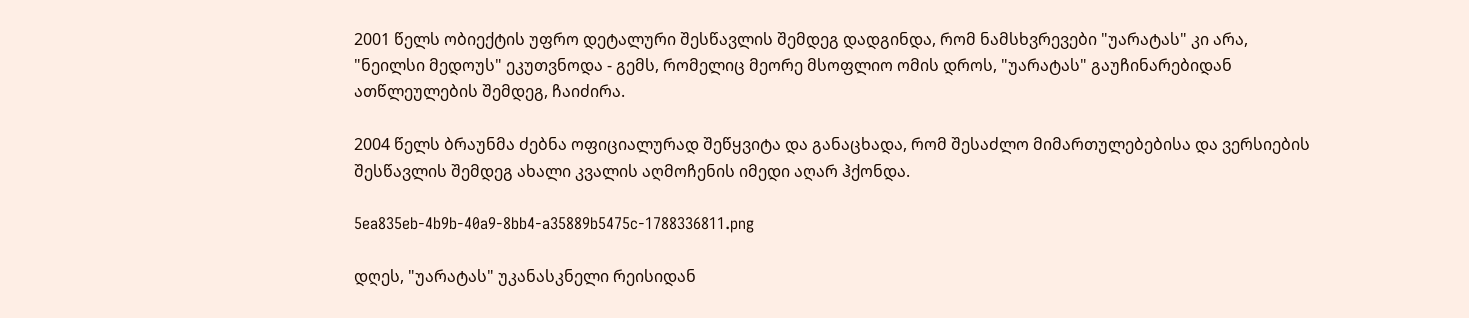2001 წელს ობიექტის უფრო დეტალური შესწავლის შემდეგ დადგინდა, რომ ნამსხვრევები "უარატას" კი არა, "ნეილსი მედოუს" ეკუთვნოდა - გემს, რომელიც მეორე მსოფლიო ომის დროს, "უარატას" გაუჩინარებიდან ათწლეულების შემდეგ, ჩაიძირა.

2004 წელს ბრაუნმა ძებნა ოფიციალურად შეწყვიტა და განაცხადა, რომ შესაძლო მიმართულებებისა და ვერსიების შესწავლის შემდეგ ახალი კვალის აღმოჩენის იმედი აღარ ჰქონდა.

5ea835eb-4b9b-40a9-8bb4-a35889b5475c-1788336811.png

დღეს, "უარატას" უკანასკნელი რეისიდან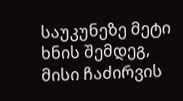საუკუნეზე მეტი ხნის შემდეგ, მისი ჩაძირვის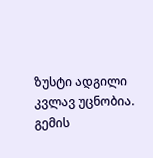ზუსტი ადგილი კვლავ უცნობია. გემის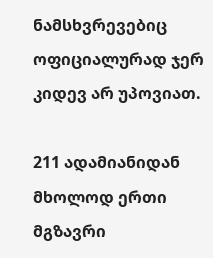ნამსხვრევებიც ოფიციალურად ჯერ კიდევ არ უპოვიათ.

211 ადამიანიდან მხოლოდ ერთი მგზავრი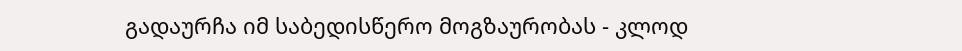გადაურჩა იმ საბედისწერო მოგზაურობას - კლოდ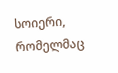სოიერი, რომელმაც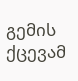გემის ქცევამ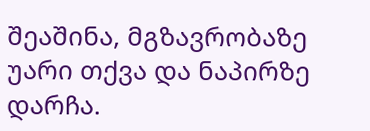შეაშინა, მგზავრობაზე უარი თქვა და ნაპირზე დარჩა.